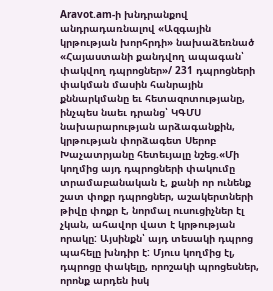Aravot.am-ի խնդրանքով անդրադառնալով «Ազգային կրթության խորհրդի» նախաձեռնած «Հայաստանի քանդվող ապագան՝ փակվող դպրոցներ»/ 231 դպրոցների փակման մասին հանրային քննարկմանը եւ հետազոտությանը, ինչպես նաեւ դրանց՝ ԿԳՄՍ նախարարության արձագանքին, կրթության փորձագետ Սերոբ Խաչատրյանը հետեւյալը նշեց.«Մի կողմից այդ դպրոցների փակումը տրամաբանական է, քանի որ ունենք շատ փոքր դպրոցներ, աշակերտների թիվը փոքր է, նորմալ ուսուցիչներ էլ չկան, ահավոր վատ է կրթության որակը: Այսինքն՝ այդ տեսակի դպրոց պահելը խնդիր է: Մյուս կողմից էլ, դպրոցը փակելը, որոշակի պրոցեսներ, որոնք արդեն իսկ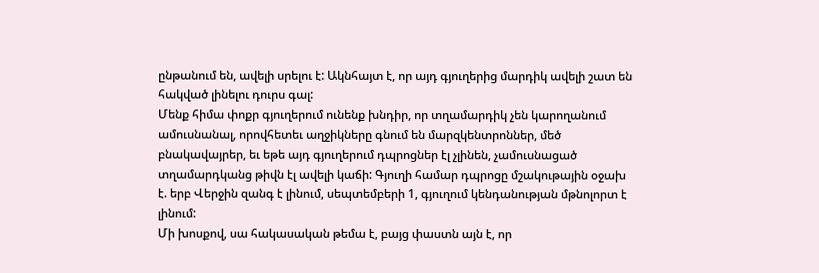ընթանում են, ավելի սրելու է: Ակնհայտ է, որ այդ գյուղերից մարդիկ ավելի շատ են հակված լինելու դուրս գալ:
Մենք հիմա փոքր գյուղերում ունենք խնդիր, որ տղամարդիկ չեն կարողանում ամուսնանալ, որովհետեւ աղջիկները գնում են մարզկենտրոններ, մեծ բնակավայրեր, եւ եթե այդ գյուղերում դպրոցներ էլ չլինեն, չամուսնացած տղամարդկանց թիվն էլ ավելի կաճի: Գյուղի համար դպրոցը մշակութային օջախ է. երբ Վերջին զանգ է լինում, սեպտեմբերի 1, գյուղում կենդանության մթնոլորտ է լինում:
Մի խոսքով, սա հակասական թեմա է, բայց փաստն այն է, որ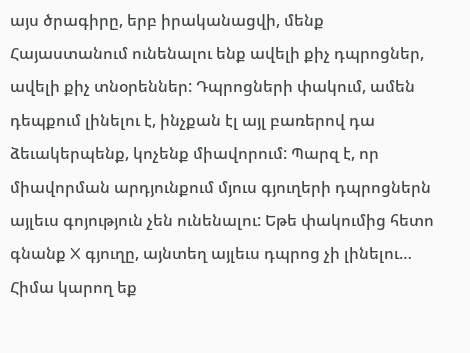այս ծրագիրը, երբ իրականացվի, մենք Հայաստանում ունենալու ենք ավելի քիչ դպրոցներ, ավելի քիչ տնօրեններ: Դպրոցների փակում, ամեն դեպքում լինելու է, ինչքան էլ այլ բառերով դա ձեւակերպենք, կոչենք միավորում: Պարզ է, որ միավորման արդյունքում մյուս գյուղերի դպրոցներն այլեւս գոյություն չեն ունենալու: Եթե փակումից հետո գնանք X գյուղը, այնտեղ այլեւս դպրոց չի լինելու… Հիմա կարող եք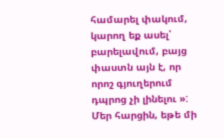համարել փակում, կարող եք ասել՝ բարելավում, բայց փաստն այն է, որ որոշ գյուղերում դպրոց չի լինելու »:
Մեր հարցին, եթե մի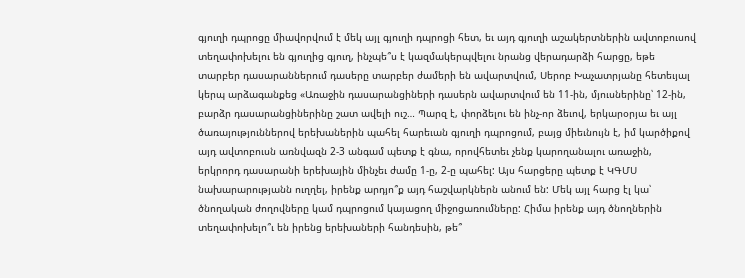գյուղի դպրոցը միավորվում է մեկ այլ գյուղի դպրոցի հետ, եւ այդ գյուղի աշակերտներին ավտոբուսով տեղափոխելու են գյուղից գյուղ, ինչպե՞ս է կազմակերպվելու նրանց վերադարձի հարցը, եթե տարբեր դասարաններում դասերը տարբեր ժամերի են ավարտվում, Սերոբ Խաչատրյանը հետեւյալ կերպ արձագանքեց «Առաջին դասարանցիների դասերն ավարտվում են 11-ին, մյուսներինը՝ 12-ին, բարձր դասարանցիներինը շատ ավելի ուշ… Պարզ է, փորձելու են ինչ-որ ձեւով, երկարօրյա եւ այլ ծառայություններով երեխաներին պահել հարեւան գյուղի դպրոցում, բայց միեւնույն է, իմ կարծիքով այդ ավտոբուսն առնվազն 2-3 անգամ պետք է գնա, որովհետեւ չենք կարողանալու առաջին, երկրորդ դասարանի երեխային մինչեւ ժամը 1-ը, 2-ը պահել: Այս հարցերը պետք է ԿԳՄՍ նախարարությանն ուղղել, իրենք արդյո՞ք այդ հաշվարկներն անում են: Մեկ այլ հարց էլ կա՝ ծնողական ժողովները կամ դպրոցում կայացող միջոցառումները: Հիմա իրենք այդ ծնողներին տեղափոխելո՞ւ են իրենց երեխաների հանդեսին, թե՞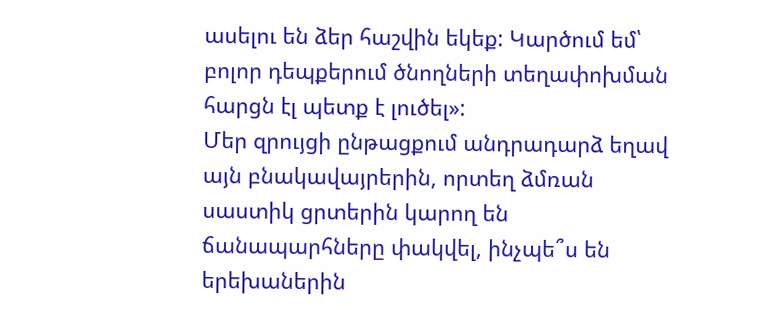ասելու են ձեր հաշվին եկեք: Կարծում եմ՝ բոլոր դեպքերում ծնողների տեղափոխման հարցն էլ պետք է լուծել»:
Մեր զրույցի ընթացքում անդրադարձ եղավ այն բնակավայրերին, որտեղ ձմռան սաստիկ ցրտերին կարող են ճանապարհները փակվել, ինչպե՞ս են երեխաներին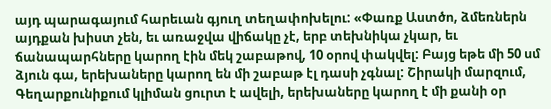այդ պարագայում հարեւան գյուղ տեղափոխելու: «Փառք Աստծո, ձմեռներն այդքան խիստ չեն, եւ առաջվա վիճակը չէ, երբ տեխնիկա չկար, եւ ճանապարհները կարող էին մեկ շաբաթով, 10 օրով փակվել: Բայց եթե մի 50 սմ ձյուն գա, երեխաները կարող են մի շաբաթ էլ դասի չգնալ: Շիրակի մարզում, Գեղարքունիքում կլիման ցուրտ է ավելի, երեխաները կարող է մի քանի օր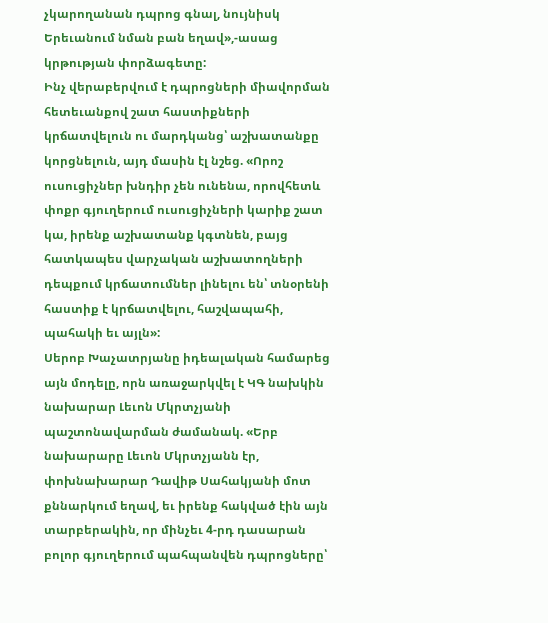չկարողանան դպրոց գնալ, նույնիսկ Երեւանում նման բան եղավ»,-ասաց կրթության փորձագետը:
Ինչ վերաբերվում է դպրոցների միավորման հետեւանքով շատ հաստիքների կրճատվելուն ու մարդկանց՝ աշխատանքը կորցնելուն, այդ մասին էլ նշեց. «Որոշ ուսուցիչներ խնդիր չեն ունենա, որովհետև փոքր գյուղերում ուսուցիչների կարիք շատ կա, իրենք աշխատանք կգտնեն, բայց հատկապես վարչական աշխատողների դեպքում կրճատումներ լինելու են՝ տնօրենի հաստիք է կրճատվելու, հաշվապահի, պահակի եւ այլն»:
Սերոբ Խաչատրյանը իդեալական համարեց այն մոդելը, որն առաջարկվել է ԿԳ նախկին նախարար Լեւոն Մկրտչյանի պաշտոնավարման ժամանակ. «Երբ նախարարը Լեւոն Մկրտչյանն էր, փոխնախարար Դավիթ Սահակյանի մոտ քննարկում եղավ, եւ իրենք հակված էին այն տարբերակին, որ մինչեւ 4-րդ դասարան բոլոր գյուղերում պահպանվեն դպրոցները՝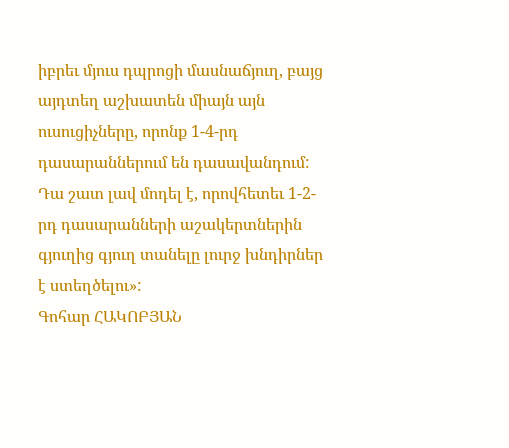իբրեւ մյուս դպրոցի մասնաճյուղ, բայց այդտեղ աշխատեն միայն այն ուսուցիչները, որոնք 1-4-րդ դասարաններում են դասավանդում: Դա շատ լավ մոդել է, որովհետեւ 1-2-րդ դասարանների աշակերտներին գյուղից գյուղ տանելը լուրջ խնդիրներ է ստեղծելու»:
Գոհար ՀԱԿՈԲՅԱՆ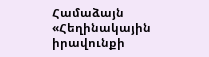Համաձայն «Հեղինակային իրավունքի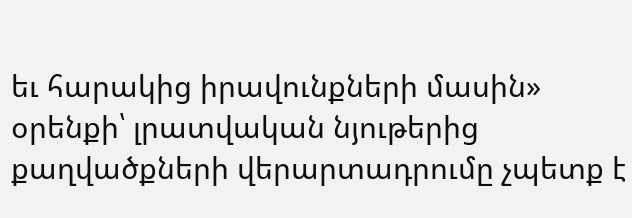եւ հարակից իրավունքների մասին» օրենքի՝ լրատվական նյութերից քաղվածքների վերարտադրումը չպետք է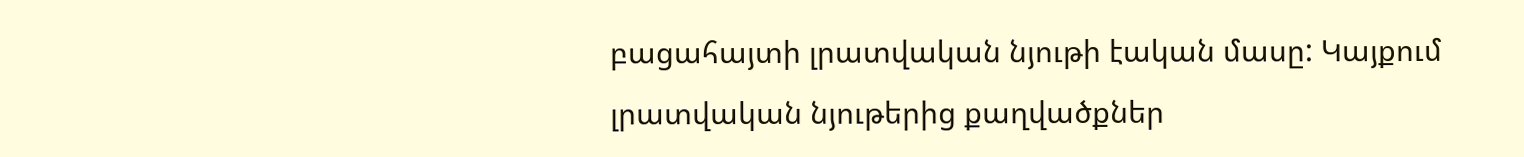բացահայտի լրատվական նյութի էական մասը: Կայքում լրատվական նյութերից քաղվածքներ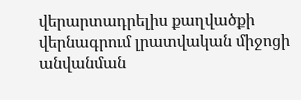վերարտադրելիս քաղվածքի վերնագրում լրատվական միջոցի անվանման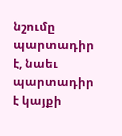նշումը պարտադիր է, նաեւ պարտադիր է կայքի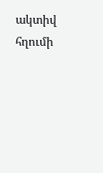ակտիվ հղումի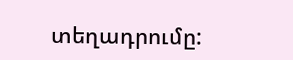տեղադրումը: